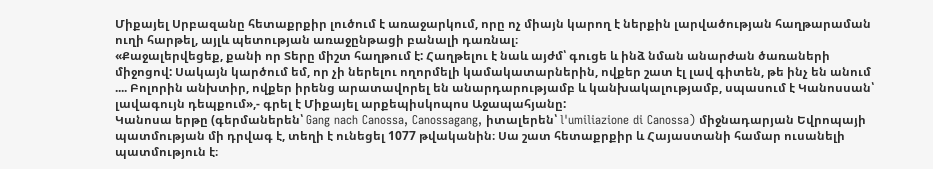Միքայել Սրբազանը հետաքրքիր լուծում է առաջարկում, որը ոչ միայն կարող է ներքին լարվածության հաղթարաման ուղի հարթել, այլև պետության առաջընթացի բանալի դառնալ։
«Քաջալերվեցեք, քանի որ Տերը միշտ հաղթում է: Հաղթելու է նաև այժմ՝ գուցե և ինձ նման անարժան ծառաների միջոցով: Սակայն կարծում եմ, որ չի ներելու ողորմելի կամակատարներին, ովքեր շատ էլ լավ գիտեն, թե ինչ են անում .... Բոլորին անխտիր, ովքեր իրենց արատավորել են անարդարությամբ և կանխակալությամբ, սպասում է Կանոսսան՝ լավագույն դեպքում»,- գրել է Միքայել արքեպիսկոպոս Աջապահյանը:
Կանոսա երթը (գերմաներեն՝ Gang nach Canossa, Canossagang, իտալերեն՝ l'umiliazione di Canossa) միջնադարյան Եվրոպայի պատմության մի դրվագ է, տեղի է ունեցել 1077 թվականին։ Սա շատ հետաքրքիր և Հայաստանի համար ուսանելի պատմություն է։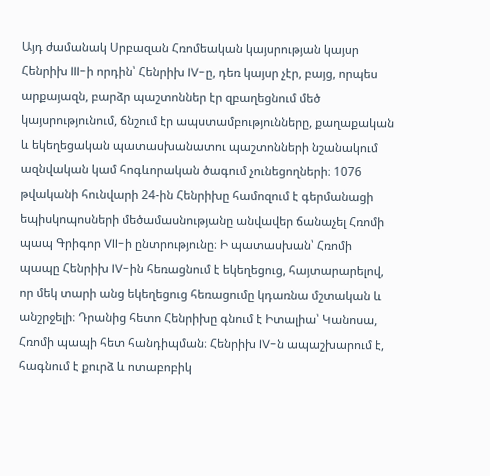Այդ ժամանակ Սրբազան Հռոմեական կայսրության կայսր Հենրիխ III-ի որդին՝ Հենրիխ IV-ը, դեռ կայսր չէր, բայց, որպես արքայազն, բարձր պաշտոններ էր զբաղեցնում մեծ կայսրությունում, ճնշում էր ապստամբությունները, քաղաքական և եկեղեցական պատասխանատու պաշտոնների նշանակում ազնվական կամ հոգևորական ծագում չունեցողների։ 1076 թվականի հունվարի 24-ին Հենրիխը համոզում է գերմանացի եպիսկոպոսների մեծամասնությանը անվավեր ճանաչել Հռոմի պապ Գրիգոր VII-ի ընտրությունը։ Ի պատասխան՝ Հռոմի պապը Հենրիխ IV-ին հեռացնում է եկեղեցուց, հայտարարելով, որ մեկ տարի անց եկեղեցուց հեռացումը կդառնա մշտական և անշրջելի։ Դրանից հետո Հենրիխը գնում է Իտալիա՝ Կանոսա, Հռոմի պապի հետ հանդիպման։ Հենրիխ IV-ն ապաշխարում է, հագնում է քուրձ և ոտաբոբիկ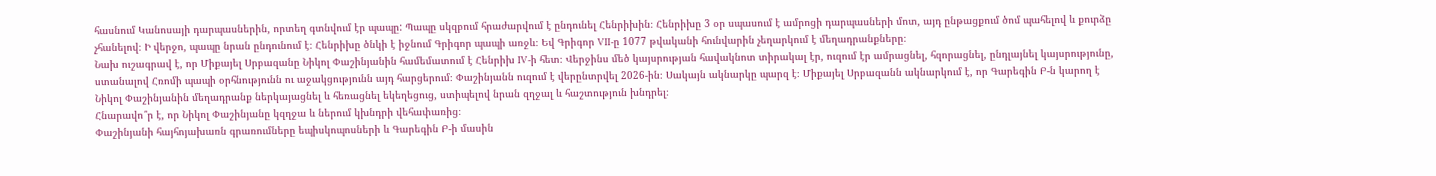հասնում Կանոսայի դարպասներին, որտեղ գտնվում էր պապը: Պապը սկզբում հրաժարվում է ընդունել Հենրիխին։ Հենրիխը 3 օր սպասում է ամրոցի դարպասների մոտ, այդ ընթացքում ծոմ պահելով և քուրձը չհանելով։ Ի վերջո, պապը նրան ընդունում է։ Հենրիխը ծնկի է իջնում Գրիգոր պապի առջև։ Եվ Գրիգոր VII-ը 1077 թվականի հունվարին չեղարկում է մեղադրանքները։
Նախ ուշագրավ է, որ Միքայել Սրբազանը Նիկոլ Փաշինյանին համեմատում է Հենրիխ IV-ի հետ։ Վերջինս մեծ կայսրության հավակնոտ տիրակալ էր, ուզում էր ամրացնել, հզորացնել, ընդլայնել կայսրությունը, ստանալով Հռոմի պապի օրհնությունն ու աջակցությունն այդ հարցերում։ Փաշինյանն ուզում է վերընտրվել 2026-ին։ Սակայն ակնարկը պարզ է։ Միքայել Սրբազանն ակնարկում է, որ Գարեգին Բ-ն կարող է Նիկոլ Փաշինյանին մեղադրանք ներկայացնել և հեռացնել եկեղեցուց, ստիպելով նրան զղջալ և հաշտություն խնդրել։
Հնարավո՞ր է, որ Նիկոլ Փաշինյանը կզղջա և ներում կխնդրի վեհափառից։
Փաշինյանի հայհոյախառն գրառումները եպիսկոպոսների և Գարեգին Բ-ի մասին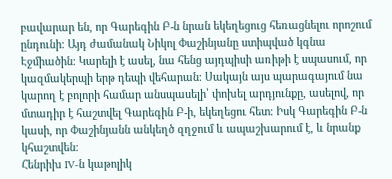բավարար են, որ Գարեգին Բ-ն նրան եկեղեցուց հեռացնելու որոշում ընդունի։ Այդ ժամանակ Նիկոլ Փաշինյանը ստիպված կգնա Էջմիածին։ Կարելի է ասել, նա հենց այդպիսի առիթի է սպասում, որ կազմակերպի երթ դեպի վեհարան։ Սակայն այս պարագայում նա կարող է բոլորի համար անսպասելի՝ փոխել արդյունքը, ասելով, որ մտադիր է հաշտվել Գարեգին Բ-ի, եկեղեցու հետ։ Իսկ Գարեգին Բ-ն կասի, որ Փաշինյանն անկեղծ զղջում և ապաշխարում է, և նրանք կհաշտվեն։
Հենրիխ IV-ն կաթոլիկ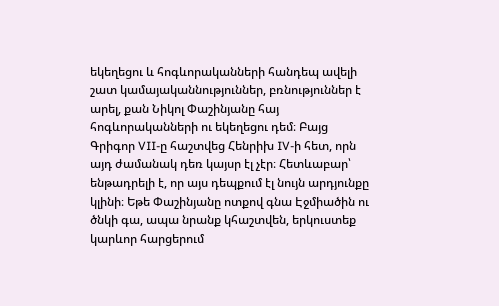եկեղեցու և հոգևորականների հանդեպ ավելի շատ կամայականնություններ, բռնություններ է արել, քան Նիկոլ Փաշինյանը հայ հոգևորականների ու եկեղեցու դեմ։ Բայց Գրիգոր VII-ը հաշտվեց Հենրիխ IV-ի հետ, որն այդ ժամանակ դեռ կայսր էլ չէր։ Հետևաբար՝ ենթադրելի է, որ այս դեպքում էլ նույն արդյունքը կլինի։ Եթե Փաշինյանը ոտքով գնա Էջմիածին ու ծնկի գա, ապա նրանք կհաշտվեն, երկուստեք կարևոր հարցերում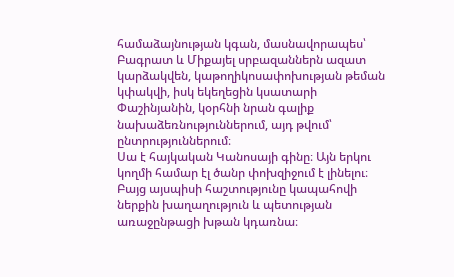համաձայնության կգան, մասնավորապես՝ Բագրատ և Միքայել սրբազաններն ազատ կարձակվեն, կաթողիկոսափոխության թեման կփակվի, իսկ եկեղեցին կսատարի Փաշինյանին, կօրհնի նրան գալիք նախաձեռնություններում, այդ թվում՝ ընտրություններում։
Սա է հայկական Կանոսայի գինը։ Այն երկու կողմի համար էլ ծանր փոխզիջում է լինելու։ Բայց այսպիսի հաշտությունը կապահովի ներքին խաղաղություն և պետության առաջընթացի խթան կդառնա։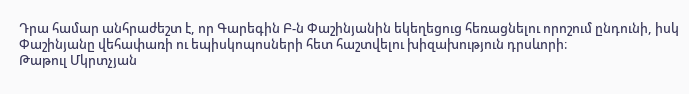Դրա համար անհրաժեշտ է, որ Գարեգին Բ-ն Փաշինյանին եկեղեցուց հեռացնելու որոշում ընդունի, իսկ Փաշինյանը վեհափառի ու եպիսկոպոսների հետ հաշտվելու խիզախություն դրսևորի։
Թաթուլ Մկրտչյան